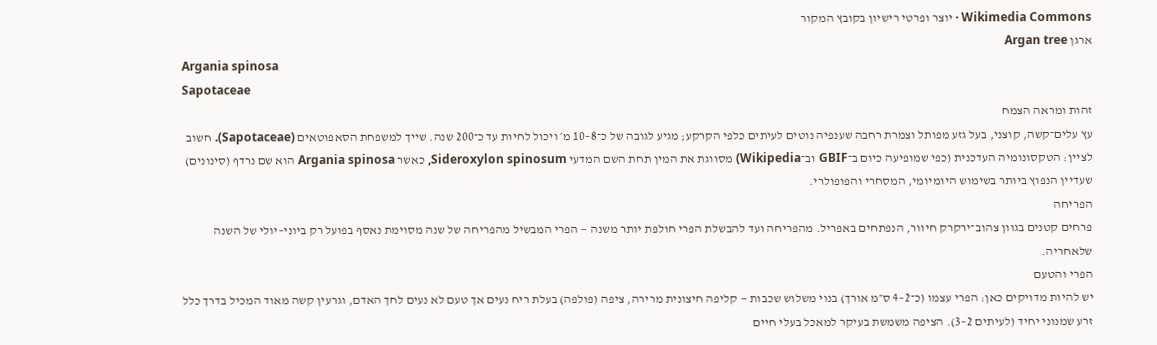Wikimedia Commons · יוצר ופרטי רישיון בקובץ המקור
ארגן Argan tree
Argania spinosa
Sapotaceae
זהות ומראה הצמח
עץ עלים־קשה, קוצני, בעל גזע מפותל וצמרת רחבה שענפיה נוטים לעיתים כלפי הקרקע; מגיע לגובה של כ־8–10 מ׳ ויכול לחיות עד כ־200 שנה. שייך למשפחת הסאפוטאים (Sapotaceae). חשוב לציין: הטקסונומיה העדכנית (כפי שמופיעה כיום ב־GBIF וב־Wikipedia) מסווגת את המין תחת השם המדעי Sideroxylon spinosum, כאשר Argania spinosa הוא שם נרדף (סינונים) שעדיין הנפוץ ביותר בשימוש היומיומי, המסחרי והפופולרי.
הפריחה
פרחים קטנים בגוון צהוב־ירקרק חיוור, הנפתחים באפריל. מהפריחה ועד להבשלת הפרי חולפת יותר משנה — הפרי המבשיל מהפריחה של שנה מסוימת נאסף בפועל רק ביוני–יולי של השנה שלאחריה.
הפרי והטעם
יש להיות מדויקים כאן: הפרי עצמו (כ־2–4 ס״מ אורך) בנוי משלוש שכבות — קליפה חיצונית מרירה, ציפה (פולפה) בעלת ריח נעים אך טעם לא נעים לחך האדם, וגרעין קשה מאוד המכיל בדרך כלל זרע שמנוני יחיד (לעיתים 2–3). הציפה משמשת בעיקר למאכל בעלי חיים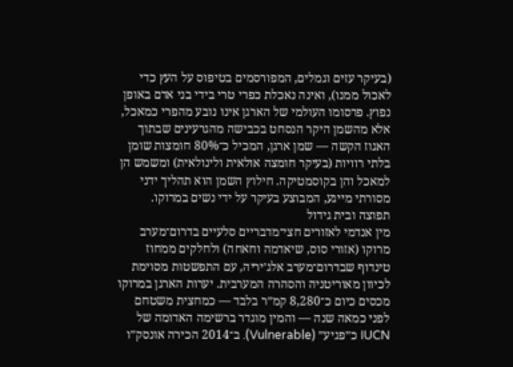(בעיקר עזים וגמלים, המפורסמים בטיפוס על העץ כדי לאכול ממנו), ואינה נאכלת כפרי טרי בידי בני אדם באופן נפוץ. פרסומו העולמי של הארגן אינו נובע מהפרי כמאכל, אלא מהשמן היקר הנסחט בכבישה מהגרעינים שבתוך האגוז הקשה — שמן ארגן, המכיל כ־80% חומצות שומן בלתי רוויות (בעיקר חומצה אולאית ולינולאית) ומשמש הן למאכל והן בקוסמטיקה. חילוץ השמן הוא תהליך ידני מסורתי מייגע, המבוצע בעיקר על ידי נשים במרוקו.
תפוצה ובית גידול
מין אנדמי לאזורים חצי־מדבריים סלעיים בדרום־מערב מרוקו (אזורי סוס, שיאדמה וחאחה) ולחלקים ממחוז טינדוף שבדרום־מערב אלג׳יריה, עם התפשטות מסוימת לכיוון מאוריטניה והסהרה המערבית. יערות הארגן במרוקו מכסים כיום כ־8,280 קמ״ר בלבד — כמחצית משטחם לפני כמאה שנה — והמין מוגדר ברשימה האדומה של IUCN כ״פגיע״ (Vulnerable). ב־2014 הכירה אונסק״ו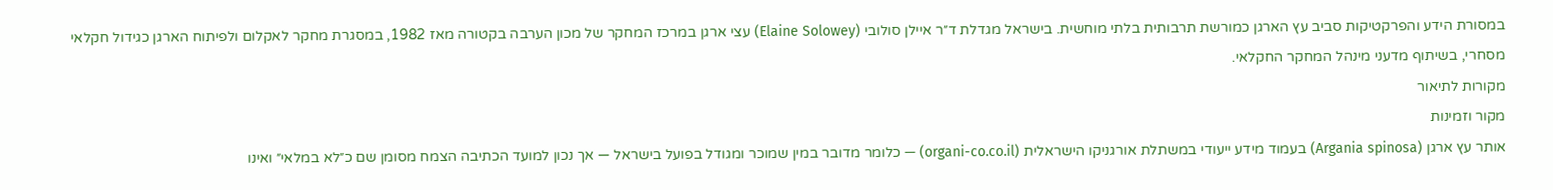במסורת הידע והפרקטיקות סביב עץ הארגן כמורשת תרבותית בלתי מוחשית. בישראל מגדלת ד״ר איילן סולובי (Elaine Solowey) עצי ארגן במרכז המחקר של מכון הערבה בקטורה מאז 1982, במסגרת מחקר לאקלום ולפיתוח הארגן כגידול חקלאי מסחרי, בשיתוף מדעני מינהל המחקר החקלאי.
מקורות לתיאור
מקור וזמינות
אותר עץ ארגן (Argania spinosa) בעמוד מידע ייעודי במשתלת אורגניקו הישראלית (organi-co.co.il) — כלומר מדובר במין שמוכר ומגודל בפועל בישראל — אך נכון למועד הכתיבה הצמח מסומן שם כ״לא במלאי״ ואינו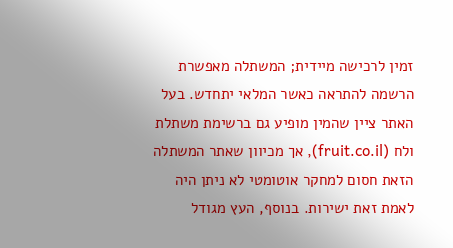זמין לרכישה מיידית; המשתלה מאפשרת הרשמה להתראה כאשר המלאי יתחדש. בעל האתר ציין שהמין מופיע גם ברשימת משתלת ולח (fruit.co.il), אך מכיוון שאתר המשתלה הזאת חסום למחקר אוטומטי לא ניתן היה לאמת זאת ישירות. בנוסף, העץ מגודל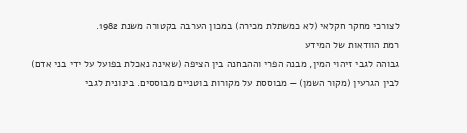לצורכי מחקר חקלאי (לא כמשתלת מכירה) במכון הערבה בקטורה משנת 1982.
רמת הוודאות של המידע
גבוהה לגבי זיהוי המין, מבנה הפרי וההבחנה בין הציפה (שאינה נאכלת בפועל על ידי בני אדם) לבין הגרעין (מקור השמן) — מבוססת על מקורות בוטניים מבוססים. בינונית לגבי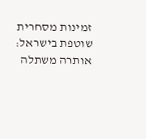זמינות מסחרית שוטפת בישראל: אותרה משתלה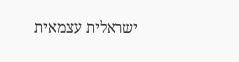ישראלית עצמאית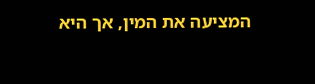המציעה את המין, אך היא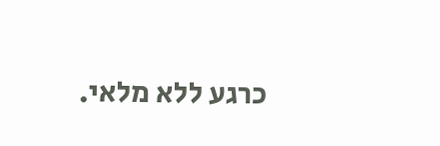כרגע ללא מלאי.